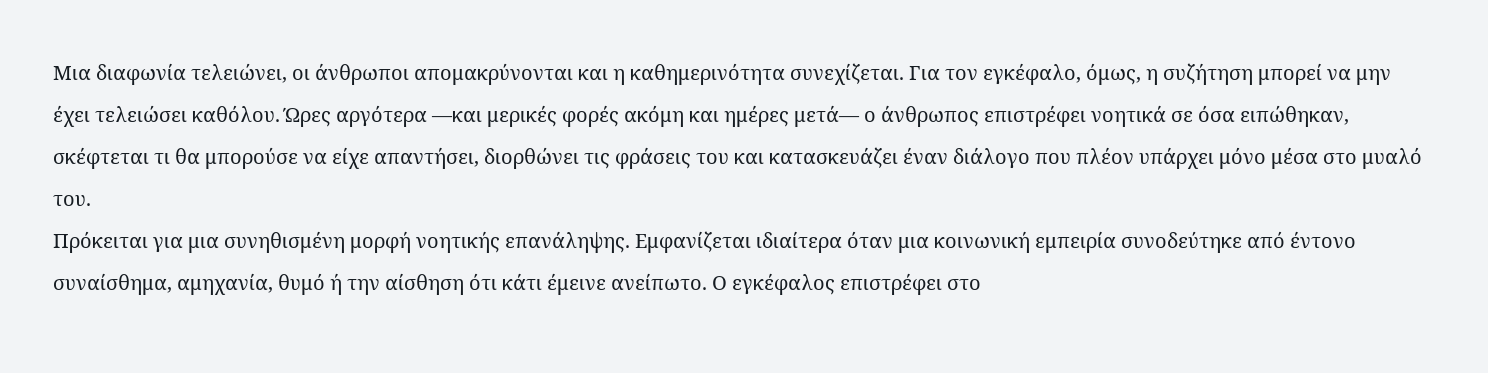Μια διαφωνία τελειώνει, οι άνθρωποι απομακρύνονται και η καθημερινότητα συνεχίζεται. Για τον εγκέφαλο, όμως, η συζήτηση μπορεί να μην έχει τελειώσει καθόλου. Ώρες αργότερα —και μερικές φορές ακόμη και ημέρες μετά— ο άνθρωπος επιστρέφει νοητικά σε όσα ειπώθηκαν, σκέφτεται τι θα μπορούσε να είχε απαντήσει, διορθώνει τις φράσεις του και κατασκευάζει έναν διάλογο που πλέον υπάρχει μόνο μέσα στο μυαλό του.
Πρόκειται για μια συνηθισμένη μορφή νοητικής επανάληψης. Εμφανίζεται ιδιαίτερα όταν μια κοινωνική εμπειρία συνοδεύτηκε από έντονο συναίσθημα, αμηχανία, θυμό ή την αίσθηση ότι κάτι έμεινε ανείπωτο. Ο εγκέφαλος επιστρέφει στο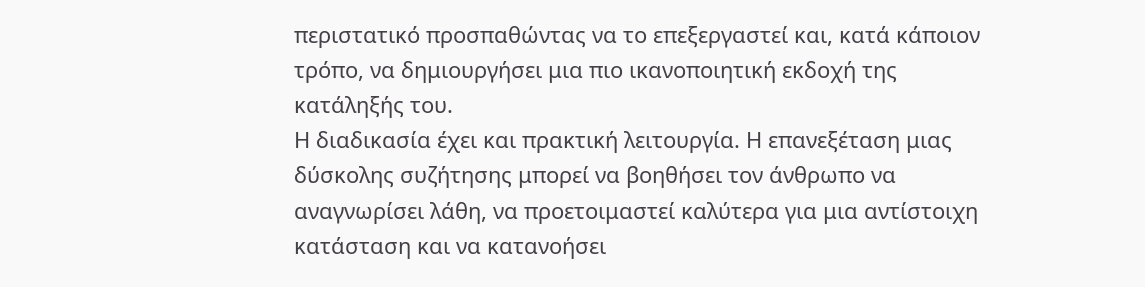περιστατικό προσπαθώντας να το επεξεργαστεί και, κατά κάποιον τρόπο, να δημιουργήσει μια πιο ικανοποιητική εκδοχή της κατάληξής του.
Η διαδικασία έχει και πρακτική λειτουργία. Η επανεξέταση μιας δύσκολης συζήτησης μπορεί να βοηθήσει τον άνθρωπο να αναγνωρίσει λάθη, να προετοιμαστεί καλύτερα για μια αντίστοιχη κατάσταση και να κατανοήσει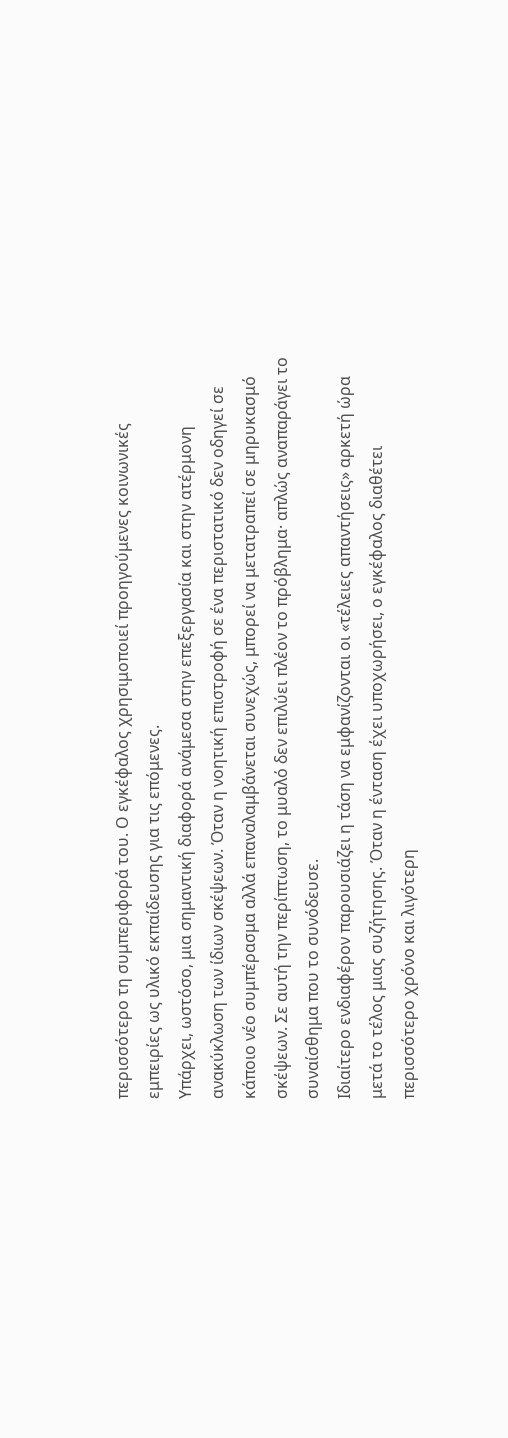περισσότερο τη συμπεριφορά του. Ο εγκέφαλος χρησιμοποιεί προηγούμενες κοινωνικές εμπειρίες ως υλικό εκπαίδευσης για τις επόμενες.
Υπάρχει, ωστόσο, μια σημαντική διαφορά ανάμεσα στην επεξεργασία και στην ατέρμονη ανακύκλωση των ίδιων σκέψεων. Όταν η νοητική επιστροφή σε ένα περιστατικό δεν οδηγεί σε κάποιο νέο συμπέρασμα αλλά επαναλαμβάνεται συνεχώς, μπορεί να μετατραπεί σε μηρυκασμό σκέψεων. Σε αυτή την περίπτωση, το μυαλό δεν επιλύει πλέον το πρόβλημα· απλώς αναπαράγει το συναίσθημα που το συνόδευσε.
Ιδιαίτερο ενδιαφέρον παρουσιάζει η τάση να εμφανίζονται οι «τέλειες απαντήσεις» αρκετή ώρα μετά το τέλος μιας συζήτησης. Όταν η ένταση έχει υποχωρήσει, ο εγκέφαλος διαθέτει περισσότερο χρόνο και λιγότερη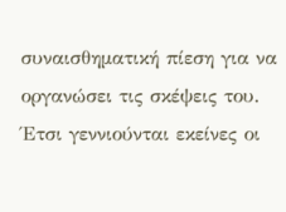συναισθηματική πίεση για να οργανώσει τις σκέψεις του. Έτσι γεννιούνται εκείνες οι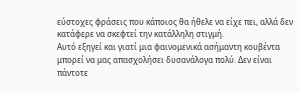εύστοχες φράσεις που κάποιος θα ήθελε να είχε πει, αλλά δεν κατάφερε να σκεφτεί την κατάλληλη στιγμή.
Αυτό εξηγεί και γιατί μια φαινομενικά ασήμαντη κουβέντα μπορεί να μας απασχολήσει δυσανάλογα πολύ. Δεν είναι πάντοτε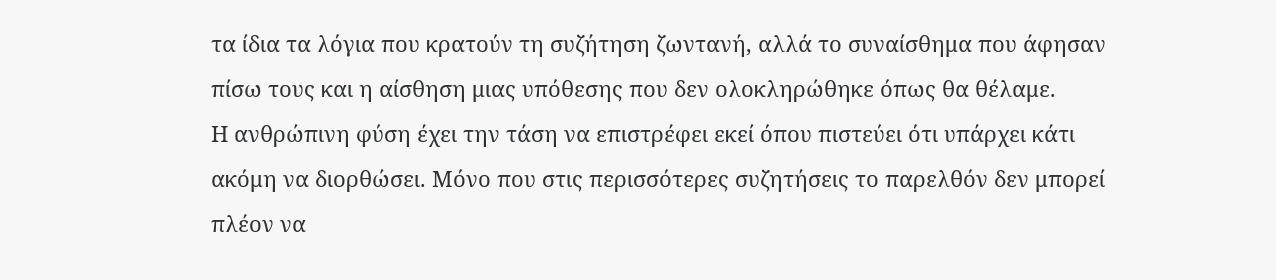τα ίδια τα λόγια που κρατούν τη συζήτηση ζωντανή, αλλά το συναίσθημα που άφησαν πίσω τους και η αίσθηση μιας υπόθεσης που δεν ολοκληρώθηκε όπως θα θέλαμε.
Η ανθρώπινη φύση έχει την τάση να επιστρέφει εκεί όπου πιστεύει ότι υπάρχει κάτι ακόμη να διορθώσει. Μόνο που στις περισσότερες συζητήσεις το παρελθόν δεν μπορεί πλέον να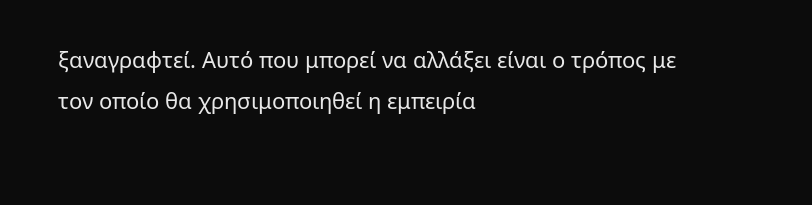ξαναγραφτεί. Αυτό που μπορεί να αλλάξει είναι ο τρόπος με τον οποίο θα χρησιμοποιηθεί η εμπειρία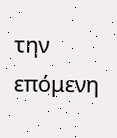την επόμενη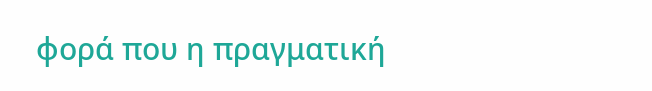φορά που η πραγματική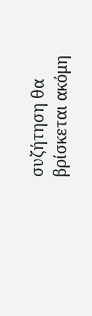συζήτηση θα βρίσκεται ακόμη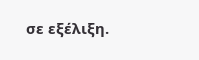σε εξέλιξη.